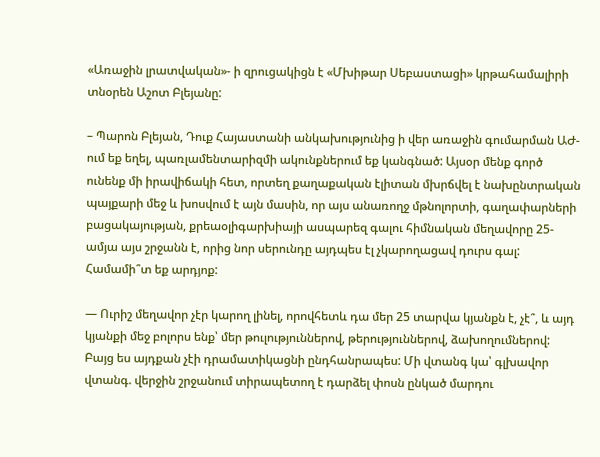«Առաջին լրատվական»- ի զրուցակիցն է «Մխիթար Սեբաստացի» կրթահամալիրի տնօրեն Աշոտ Բլեյանը:

– Պարոն Բլեյան, Դուք Հայաստանի անկախությունից ի վեր առաջին գումարման ԱԺ-ում եք եղել, պառլամենտարիզմի ակունքներում եք կանգնած: Այսօր մենք գործ ունենք մի իրավիճակի հետ, որտեղ քաղաքական էլիտան մխրճվել է նախընտրական պայքարի մեջ և խոսվում է այն մասին, որ այս անառողջ մթնոլորտի, գաղափարների բացակայության, քրեաօլիգարխիայի ասպարեզ գալու հիմնական մեղավորը 25-ամյա այս շրջանն է, որից նոր սերունդը այդպես էլ չկարողացավ դուրս գալ: Համամի՞տ եք արդյոք:

— Ուրիշ մեղավոր չէր կարող լինել, որովհետև դա մեր 25 տարվա կյանքն է, չէ՞, և այդ կյանքի մեջ բոլորս ենք՝ մեր թուլություններով, թերություններով, ձախողումներով: Բայց ես այդքան չէի դրամատիկացնի ընդհանրապես: Մի վտանգ կա՝ գլխավոր վտանգ. վերջին շրջանում տիրապետող է դարձել փոսն ընկած մարդու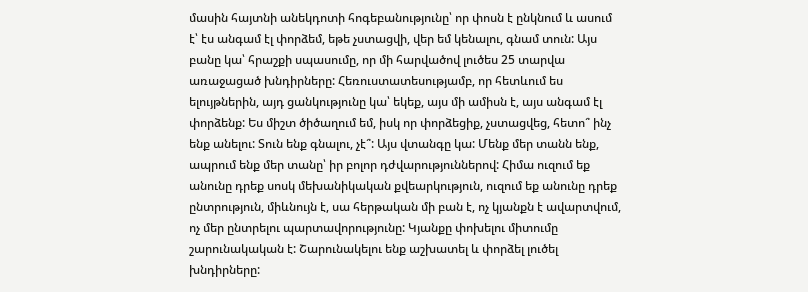մասին հայտնի անեկդոտի հոգեբանությունը՝ որ փոսն է ընկնում և ասում է՝ էս անգամ էլ փորձեմ, եթե չստացվի, վեր եմ կենալու, գնամ տուն: Այս բանը կա՝ հրաշքի սպասումը, որ մի հարվածով լուծես 25 տարվա առաջացած խնդիրները: Հեռուստատեսությամբ, որ հետևում ես ելույթներին, այդ ցանկությունը կա՝ եկեք, այս մի ամիսն է, այս անգամ էլ փորձենք: Ես միշտ ծիծաղում եմ, իսկ որ փորձեցիք, չստացվեց, հետո՞ ինչ ենք անելու: Տուն ենք գնալու, չէ՞: Այս վտանգը կա: Մենք մեր տանն ենք, ապրում ենք մեր տանը՝ իր բոլոր դժվարություններով: Հիմա ուզում եք անունը դրեք սոսկ մեխանիկական քվեարկություն, ուզում եք անունը դրեք ընտրություն, միևնույն է, սա հերթական մի բան է, ոչ կյանքն է ավարտվում, ոչ մեր ընտրելու պարտավորությունը: Կյանքը փոխելու միտումը շարունակական է: Շարունակելու ենք աշխատել և փորձել լուծել խնդիրները: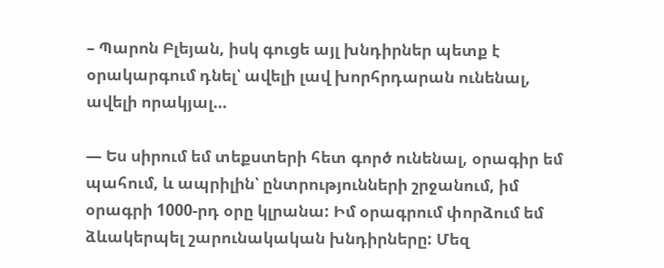– Պարոն Բլեյան, իսկ գուցե այլ խնդիրներ պետք է օրակարգում դնել՝ ավելի լավ խորհրդարան ունենալ, ավելի որակյալ…

— Ես սիրում եմ տեքստերի հետ գործ ունենալ, օրագիր եմ պահում, և ապրիլին՝ ընտրությունների շրջանում, իմ օրագրի 1000-րդ օրը կլրանա: Իմ օրագրում փորձում եմ ձևակերպել շարունակական խնդիրները: Մեզ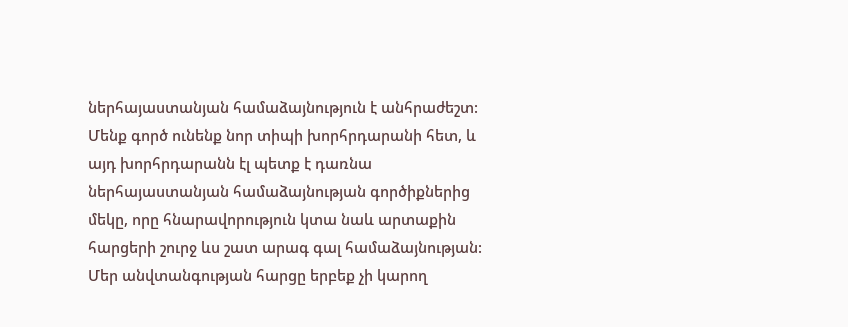ներհայաստանյան համաձայնություն է անհրաժեշտ: Մենք գործ ունենք նոր տիպի խորհրդարանի հետ, և այդ խորհրդարանն էլ պետք է դառնա ներհայաստանյան համաձայնության գործիքներից մեկը, որը հնարավորություն կտա նաև արտաքին հարցերի շուրջ ևս շատ արագ գալ համաձայնության: Մեր անվտանգության հարցը երբեք չի կարող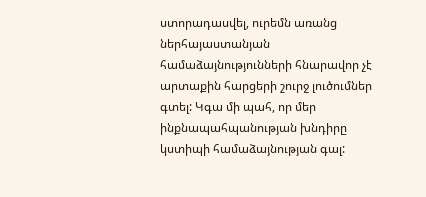ստորադասվել, ուրեմն առանց ներհայաստանյան համաձայնությունների հնարավոր չէ արտաքին հարցերի շուրջ լուծումներ գտել: Կգա մի պահ, որ մեր ինքնապահպանության խնդիրը կստիպի համաձայնության գալ: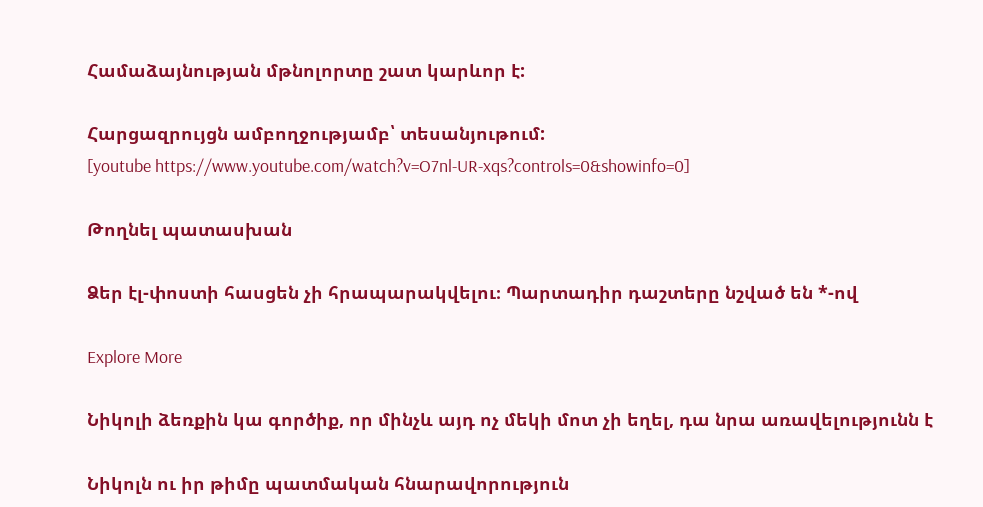Համաձայնության մթնոլորտը շատ կարևոր է:

Հարցազրույցն ամբողջությամբ՝ տեսանյութում:
[youtube https://www.youtube.com/watch?v=O7nl-UR-xqs?controls=0&showinfo=0]

Թողնել պատասխան

Ձեր էլ-փոստի հասցեն չի հրապարակվելու։ Պարտադիր դաշտերը նշված են *-ով

Explore More

Նիկոլի ձեռքին կա գործիք, որ մինչև այդ ոչ մեկի մոտ չի եղել, դա նրա առավելությունն է

Նիկոլն ու իր թիմը պատմական հնարավորություն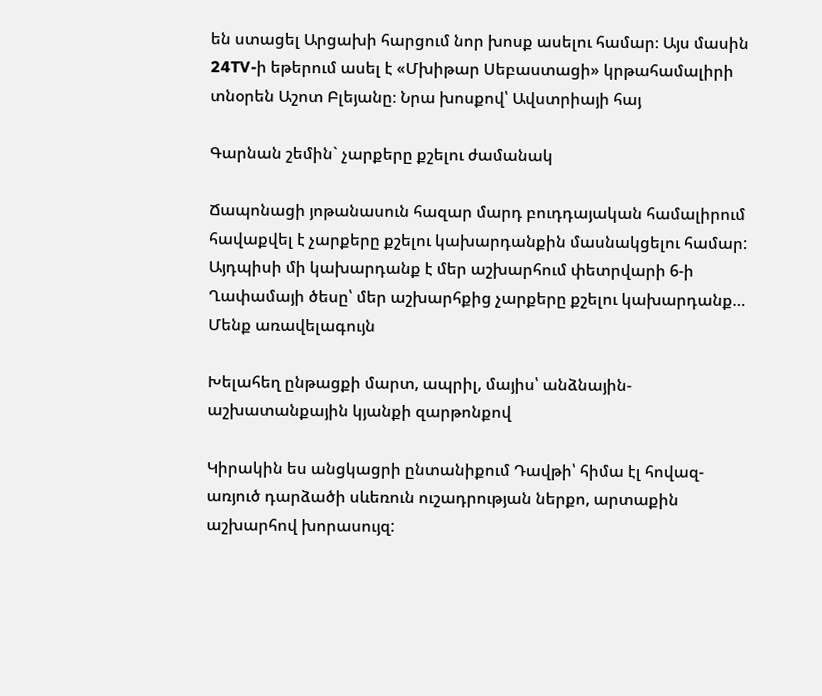են ստացել Արցախի հարցում նոր խոսք ասելու համար։ Այս մասին 24TV-ի եթերում ասել է «Մխիթար Սեբաստացի» կրթահամալիրի տնօրեն Աշոտ Բլեյանը։ Նրա խոսքով՝ Ավստրիայի հայ

Գարնան շեմին` չարքերը քշելու ժամանակ

Ճապոնացի յոթանասուն հազար մարդ բուդդայական համալիրում հավաքվել է չարքերը քշելու կախարդանքին մասնակցելու համար: Այդպիսի մի կախարդանք է մեր աշխարհում փետրվարի 6-ի Ղափամայի ծեսը՝ մեր աշխարհքից չարքերը քշելու կախարդանք… Մենք առավելագույն

Խելահեղ ընթացքի մարտ, ապրիլ, մայիս՝ անձնային-աշխատանքային կյանքի զարթոնքով

Կիրակին ես անցկացրի ընտանիքում Դավթի՝ հիմա էլ հովազ-առյուծ դարձածի սևեռուն ուշադրության ներքո, արտաքին աշխարհով խորասույզ: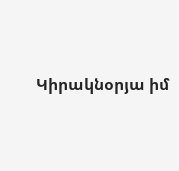Կիրակնօրյա իմ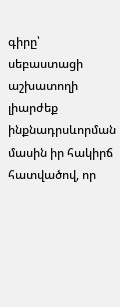գիրը՝ սեբաստացի աշխատողի լիարժեք ինքնադրսևորման մասին իր հակիրճ հատվածով, որ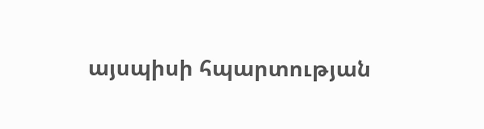այսպիսի հպարտության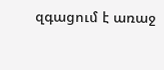զգացում է առաջ